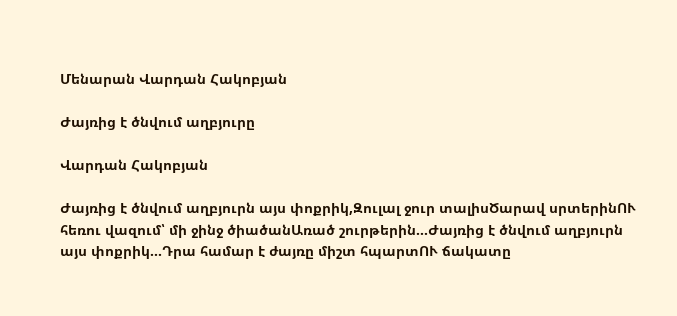Մենարան Վարդան Հակոբյան

Ժայռից է ծնվում աղբյուրը

Վարդան Հակոբյան

Ժայռից է ծնվում աղբյուրն այս փոքրիկ,Զուլալ ջուր տալիսԾարավ սրտերինՈՒ հեռու վազում՝ մի ջինջ ծիածանԱռած շուրթերին...Ժայռից է ծնվում աղբյուրն այս փոքրիկ...Դրա համար է ժայռը միշտ հպարտՈՒ ճակատը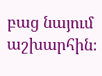բաց նայում աշխարհին։